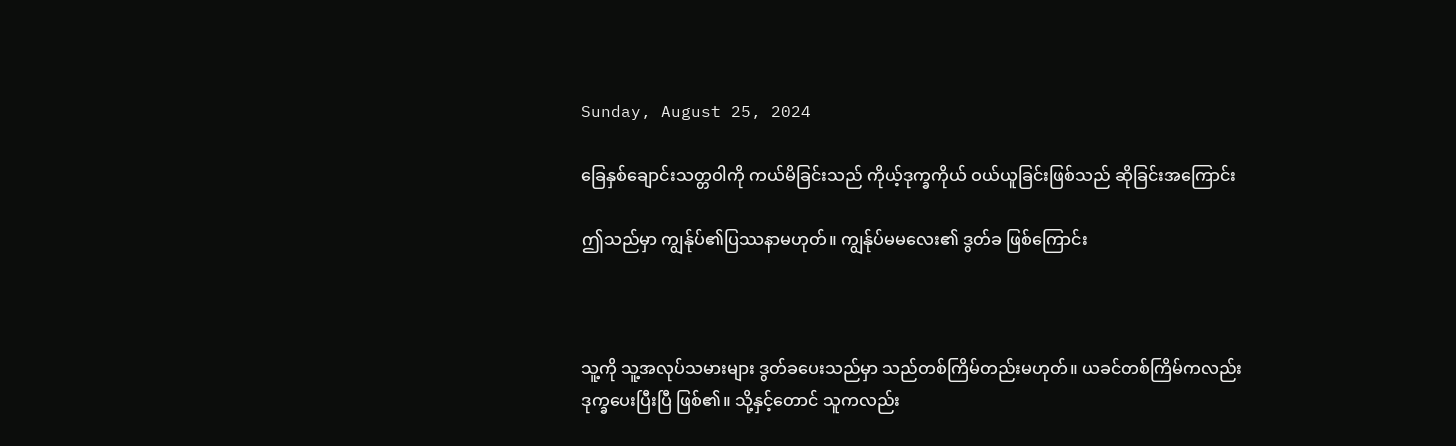Sunday, August 25, 2024

ခြေနှစ်ချောင်းသတ္တဝါကို ကယ်မိခြင်းသည် ကိုယ့်ဒုက္ခကိုယ် ဝယ်ယူခြင်းဖြစ်သည် ဆိုခြင်းအကြောင်း

ဤသည်မှာ ကျွန်ုပ်၏ပြဿနာမဟုတ်။ ကျွန်ုပ်မမလေး၏ ဒွတ်ခ ဖြစ်ကြောင်း



သူ့ကို သူ့အလုပ်သမားများ ဒွတ်ခပေးသည်မှာ သည်တစ်ကြိမ်တည်းမဟုတ်။ ယခင်တစ်ကြိမ်ကလည်း ဒုက္ခပေးပြီးပြီ ဖြစ်၏။ သို့နှင့်တောင် သူကလည်း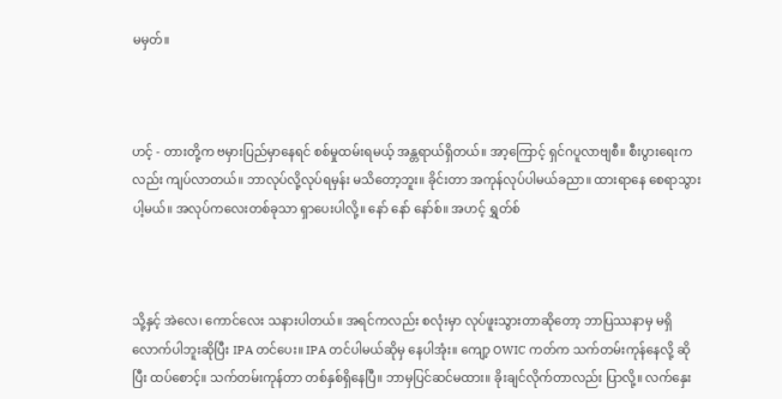မမှတ်။



ဟင့် - တားတို့က ဗမှားပြည်မှာနေရင် စစ်မှုထမ်းရမယ့် အန္တရာယ်ရှိတယ်။ အာ့ကြောင့် ရှင်ဂပူလာဗျစီ။ စီးပွားရေးကလည်း ကျပ်လာတယ်။ ဘာလုပ်လို့လုပ်ရမှန်း မသိတော့ဘူး။ ခိုင်းတာ အကုန်လုပ်ပါမယ်ခညာ။ ထားရာနေ စေရာသွားပါ့မယ်။ အလုပ်ကလေးတစ်ခုသာ ရှာပေးပါလို့။ နော် နော် နော်စ်။ အဟင့် ရွှတ်စ်



သို့နှင့် အဲလေ၊ ကောင်လေး သနားပါတယ်။ အရင်ကလည်း စလုံးမှာ လုပ်ဖူးသွားတာဆိုတော့ ဘာပြဿနာမှ မရှိလောက်ပါဘူးဆိုပြီး IPA တင်ပေး။ IPA တင်ပါမယ်ဆိုမှ နေပါအုံး။ ကျော့ OWIC ကတ်က သက်တမ်းကုန်နေလို့ ဆိုပြီး ထပ်စောင့်။ သက်တမ်းကုန်တာ တစ်နှစ်ရှိနေပြီ။ ဘာမှပြင်ဆင်မထား။ ခိုးချင်လိုက်တာလည်း ပြာလို့။ လက်နှေး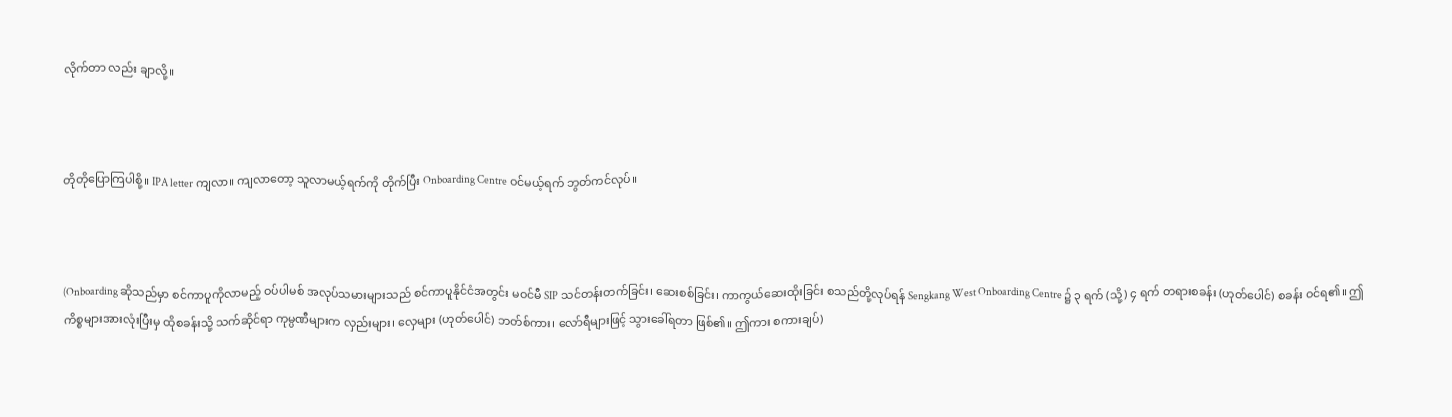လိုက်တာ လည်း ချာလို့။



တိုတိုပြောကြပါစို့။ IPA letter ကျလာ။ ကျလာတော့ သူလာမယ့်ရက်ကို တိုက်ပြီး Onboarding Centre ဝင်မယ့်ရက် ဘွတ်ကင်လုပ်။



(Onboarding ဆိုသည်မှာ စင်ကာပူကိုလာမည့် ဝပ်ပါမစ် အလုပ်သမားများသည် စင်ကာပူနိုင်ငံအတွင်း မဝင်မီ SIP သင်တန်းတက်ခြင်း၊ ဆေးစစ်ခြင်း၊ ကာကွယ်ဆေးထိုးခြင်း စသည်တို့လုပ်ရန် Sengkang West Onboarding Centre ၌ ၃ ရက် (သို့) ၄ ရက် တရားစခန်း (ဟုတ်ပေါင်) စခန်း ဝင်ရ၏။ ဤကိစ္စများအားလုံးပြီးမှ ထိုစခန်းသို့ သက်ဆိုင်ရာ ကုမ္ပဏီများက လှည်းများ၊ လှေများ (ဟုတ်ပေါင်) ဘတ်စ်ကား၊ လော်ရီများဖြင့် သွားခေါ်ရတာ ဖြစ်၏။ ဤကား စကားချပ်)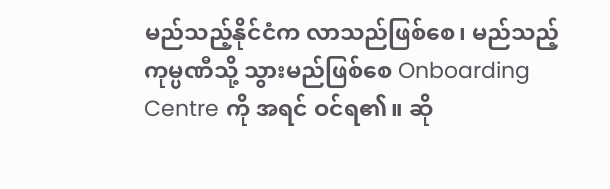မည်သည့်နိုင်ငံက လာသည်ဖြစ်စေ၊ မည်သည့်ကုမ္ပဏီသို့ သွားမည်ဖြစ်စေ Onboarding Centre ကို အရင် ဝင်ရ၏။ ဆို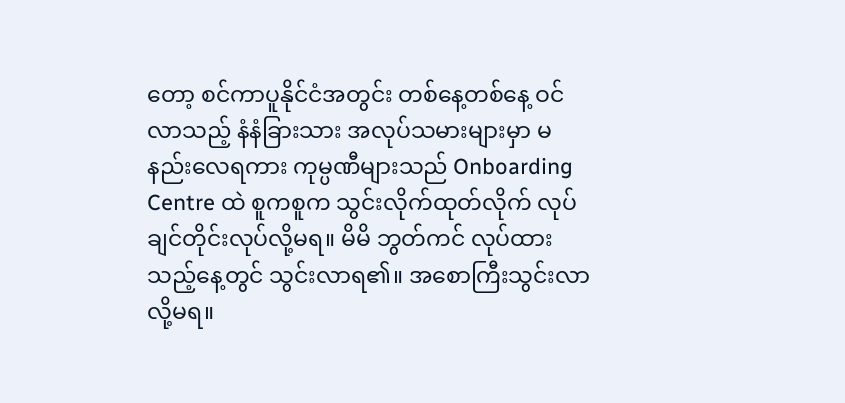တော့ စင်ကာပူနိုင်ငံအတွင်း တစ်နေ့တစ်နေ့ ဝင်လာသည့် နံနံခြားသား အလုပ်သမားများမှာ မနည်းလေရကား ကုမ္ပဏီများသည် Onboarding Centre ထဲ စူကစူက သွင်းလိုက်ထုတ်လိုက် လုပ်ချင်တိုင်းလုပ်လို့မရ။ မိမိ ဘွတ်ကင် လုပ်ထားသည့်နေ့တွင် သွင်းလာရ၏။ အစောကြီးသွင်းလာလို့မရ။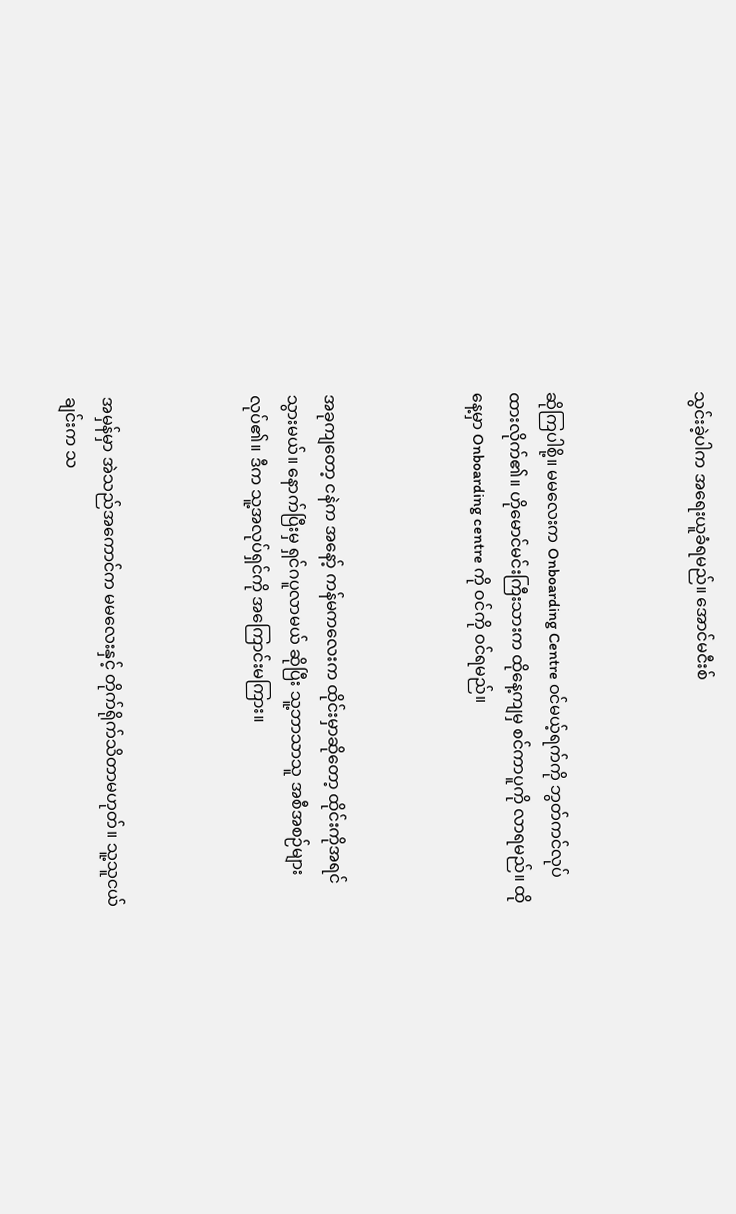သွင်းခဲ့ပါက အရေးယူခံရမည်။ အောင်မငီးစ်



ဆိုကြပါစို့။ မမလေးက Onboarding Centre ဝင်မယ့်ရက်ကို ဘွတ်ကင်လုပ်ထားလိုက်၏။ ဟိုမောင်မင်းကြီးသားက ထိုနေ့ကျမှ စင်ကာပူကို လာရမည်။ ထိုနေ့မှာ Onboarding centre ကို ဝင်ကို ဝင်ရမည်။



အခုကျတော့ ငနဲက အနော့် ကန်မကလေးက ထိုင်းမှာဆိုတော့ ထိုင်းကိုအရင်သွားမယ်။ နောက်ပြီးမှ ရှင်ဂပူလာမယ် ဆိုပြီး သူ့ဘာသာသူ အစီအစဉ်များ လုပ်၏။ ဒီက သူ့အလုပ်ရှင်ကို အကြောင်းမကြား။



အမှန်မှာ အဲသည်အကောင်က မမလေးနှင့် တိုက်ရိုက်သိတာမဟုတ်။ သူ့သူငယ်ချင်းက သ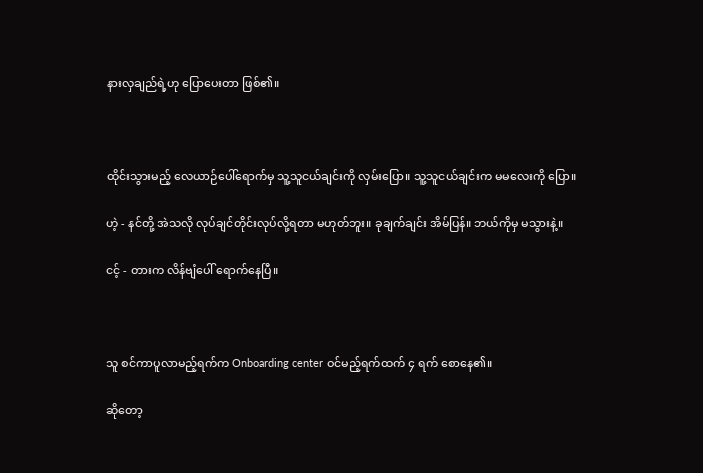နားလှချည်ရဲ့ဟု ပြောပေးတာ ဖြစ်၏။



ထိုင်းသွားမည့် လေယာဉ်ပေါ်ရောက်မှ သူ့သူငယ်ချင်းကို လှမ်းပြော။ သူ့သူငယ်ချင်းက မမလေးကို ပြော။

ဟဲ့ - နင်တို့ အဲသလို လုပ်ချင်တိုင်းလုပ်လို့ရတာ မဟုတ်ဘူး။ ခုချက်ချင်း အိမ်ပြန်။ ဘယ်ကိုမှ မသွားနဲ့။

ငင့် - တားက လိန်ဗျံပေါ် ရောက်နေပြီ။



သူ စင်ကာပူလာမည့်ရက်က Onboarding center ဝင်မည့်ရက်ထက် ၄ ရက် စောနေ၏။

ဆိုတော့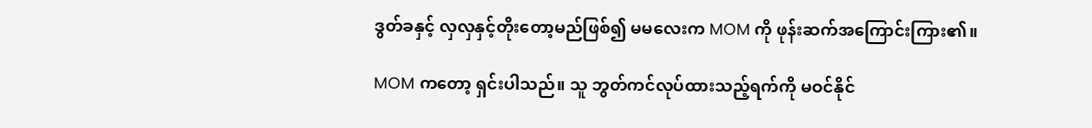ဒွတ်ခနှင့် လှလှနှင့်တိုးတော့မည်ဖြစ်၍ မမလေးက MOM ကို ဖုန်းဆက်အကြောင်းကြား၏။

MOM ကတော့ ရှင်းပါသည်။ သူ ဘွတ်ကင်လုပ်ထားသည့်ရက်ကို မဝင်နိုင်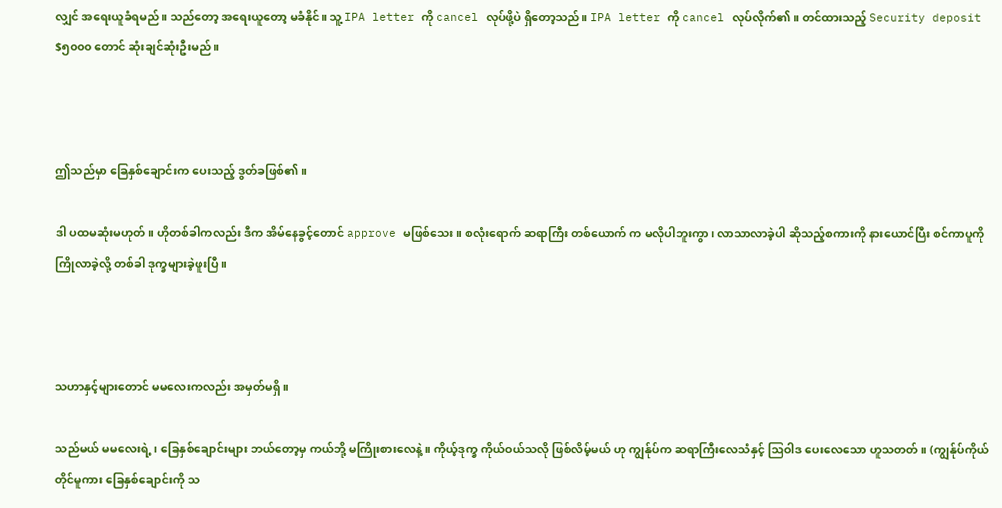လျှင် အရေးယူခံရမည်။ သည်တော့ အရေးယူတော့ မခံနိုင်။ သူ့ IPA letter ကို cancel လုပ်ဖို့ပဲ ရှိတော့သည်။ IPA letter ကို cancel လုပ်လိုက်၏။ တင်ထားသည့် Security deposit $၅၀၀၀ တောင် ဆုံးချင်ဆုံးဦးမည်။



ဤသည်မှာ ခြေနှစ်ချောင်းက ပေးသည့် ဒွတ်ခဖြစ်၏။

ဒါ ပထမဆုံးမဟုတ်။ ဟိုတစ်ခါကလည်း ဒီက အိမ်နေခွင့်တောင် approve မဖြစ်သေး။ စလုံးရောက် ဆရာကြီး တစ်ယောက် က မလိုပါဘူးကွာ၊ လာသာလာခဲ့ပါ ဆိုသည့်စကားကို နားယောင်ပြီး စင်ကာပူကို ကြိုလာခဲ့လို့ တစ်ခါ ဒုက္ခများခဲ့ဖူးပြီ။



သဟာနှင့်များတောင် မမလေးကလည်း အမှတ်မရှိ။

သည်မယ် မမလေးရဲ့၊ ခြေနှစ်ချောင်းများ ဘယ်တော့မှ ကယ်ဘို့ မကြိုးစားလေနဲ့။ ကိုယ့်ဒုက္ခ ကိုယ်ဝယ်သလို ဖြစ်လိမ့်မယ် ဟု ကျွန်ုပ်က ဆရာကြီးလေသံနှင့် ဩဝါဒ ပေးလေသော ဟူသတတ်။ (ကျွန်ုပ်ကိုယ်တိုင်မူကား ခြေနှစ်ချောင်းကို သ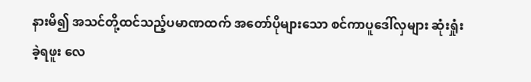နားမိ၍ အသင်တို့ထင်သည့်ပမာဏထက် အတော်ပိုများသော စင်ကာပူဒေါ်လှများ ဆုံးရှုံးခဲ့ရဖူး လေ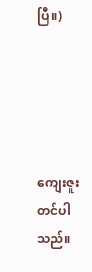ပြီ။)





ကျေးဇူးတင်ပါသည်။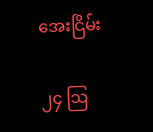အေးငြိမ်း

၂၄ ဩ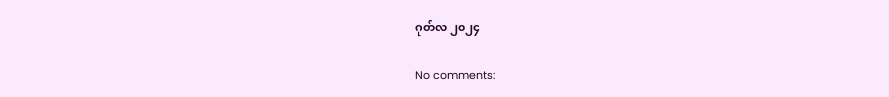ဂုတ်လ ၂၀၂၄

No comments: